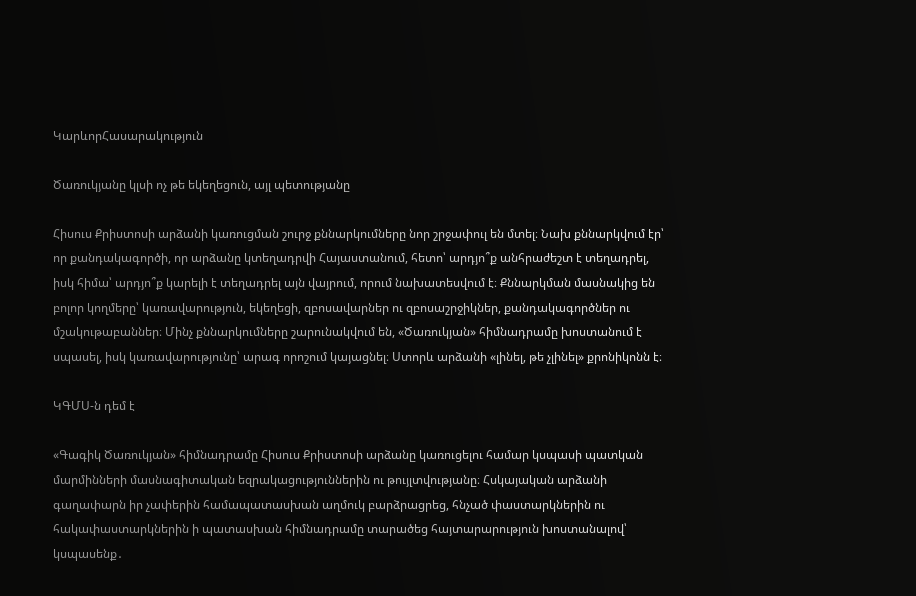ԿարևորՀասարակություն

Ծառուկյանը կլսի ոչ թե եկեղեցուն, այլ պետությանը

Հիսուս Քրիստոսի արձանի կառուցման շուրջ քննարկումները նոր շրջափուլ են մտել։ Նախ քննարկվում էր՝ որ քանդակագործի, որ արձանը կտեղադրվի Հայաստանում, հետո՝ արդյո՞ք անհրաժեշտ է տեղադրել, իսկ հիմա՝ արդյո՞ք կարելի է տեղադրել այն վայրում, որում նախատեսվում է։ Քննարկման մասնակից են բոլոր կողմերը՝ կառավարություն, եկեղեցի, զբոսավարներ ու զբոսաշրջիկներ, քանդակագործներ ու մշակութաբաններ։ Մինչ քննարկումները շարունակվում են, «Ծառուկյան» հիմնադրամը խոստանում է սպասել, իսկ կառավարությունը՝ արագ որոշում կայացնել։ Ստորև արձանի «լինել, թե չլինել» քրոնիկոնն է։

ԿԳՄՍ-ն դեմ է

«Գագիկ Ծառուկյան» հիմնադրամը Հիսուս Քրիստոսի արձանը կառուցելու համար կսպասի պատկան մարմինների մասնագիտական եզրակացություններին ու թույլտվությանը։ Հսկայական արձանի գաղափարն իր չափերին համապատասխան աղմուկ բարձրացրեց, հնչած փաստարկներին ու հակափաստարկներին ի պատասխան հիմնադրամը տարածեց հայտարարություն խոստանալով՝ կսպասենք․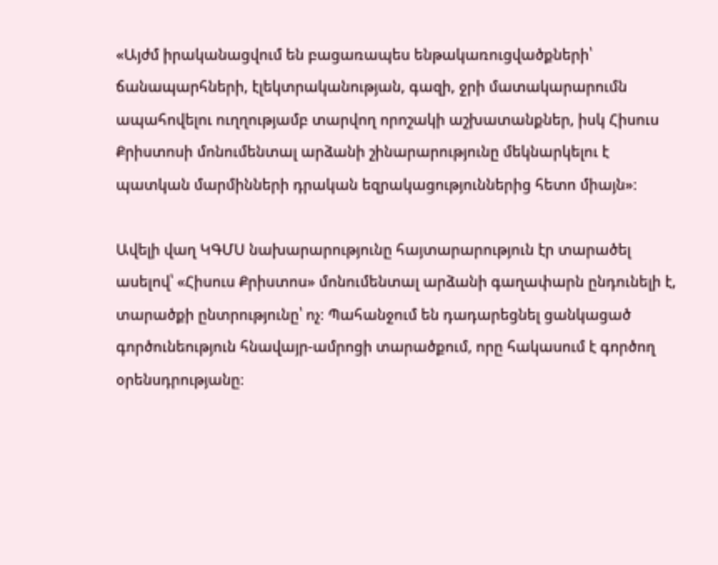«Այժմ իրականացվում են բացառապես ենթակառուցվածքների՝ ճանապարհների, էլեկտրականության, գազի, ջրի մատակարարումն ապահովելու ուղղությամբ տարվող որոշակի աշխատանքներ, իսկ Հիսուս Քրիստոսի մոնումենտալ արձանի շինարարությունը մեկնարկելու է պատկան մարմինների դրական եզրակացություններից հետո միայն»։

Ավելի վաղ ԿԳՄՍ նախարարությունը հայտարարություն էր տարածել ասելով՝ «Հիսուս Քրիստոս» մոնումենտալ արձանի գաղափարն ընդունելի է, տարածքի ընտրությունը՝ ոչ։ Պահանջում են դադարեցնել ցանկացած գործունեություն հնավայր-ամրոցի տարածքում, որը հակասում է գործող օրենսդրությանը։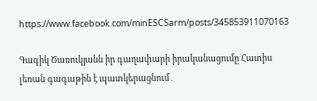https://www.facebook.com/minESCSarm/posts/345853911070163

Գագիկ Ծառուկյանն իր գաղափարի իրականացումը Հատիս լեռան գագաթին է պատկերացնում․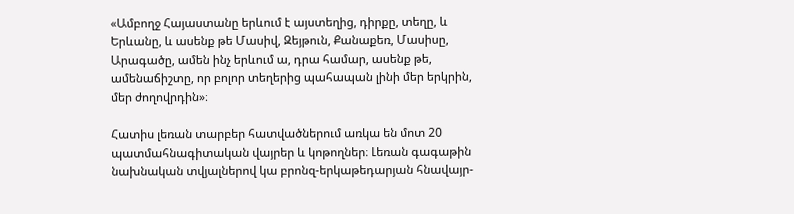«Ամբողջ Հայաստանը երևում է այստեղից, դիրքը, տեղը, և Երևանը, և ասենք թե Մասիվ, Զեյթուն, Քանաքեռ, Մասիսը, Արագածը, ամեն ինչ երևում ա, դրա համար, ասենք թե, ամենաճիշտը, որ բոլոր տեղերից պահապան լինի մեր երկրին, մեր ժողովրդին»։

Հատիս լեռան տարբեր հատվածներում առկա են մոտ 20 պատմահնագիտական վայրեր և կոթողներ։ Լեռան գագաթին նախնական տվյալներով կա բրոնզ-երկաթեդարյան հնավայր-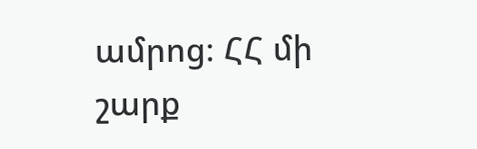ամրոց։ ՀՀ մի շարք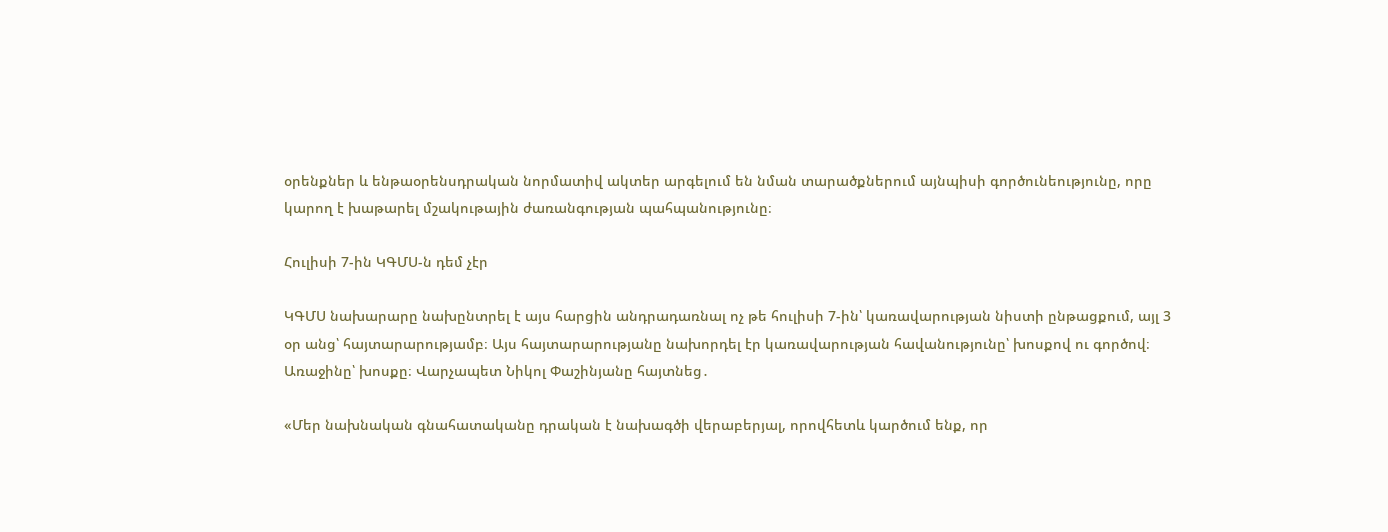օրենքներ և ենթաօրենսդրական նորմատիվ ակտեր արգելում են նման տարածքներում այնպիսի գործունեությունը, որը կարող է խաթարել մշակութային ժառանգության պահպանությունը։

Հուլիսի 7-ին ԿԳՄՍ-ն դեմ չէր

ԿԳՄՍ նախարարը նախընտրել է այս հարցին անդրադառնալ ոչ թե հուլիսի 7-ին՝ կառավարության նիստի ընթացքում, այլ 3 օր անց՝ հայտարարությամբ։ Այս հայտարարությանը նախորդել էր կառավարության հավանությունը՝ խոսքով ու գործով։ Առաջինը՝ խոսքը։ Վարչապետ Նիկոլ Փաշինյանը հայտնեց․

«Մեր նախնական գնահատականը դրական է նախագծի վերաբերյալ, որովհետև կարծում ենք, որ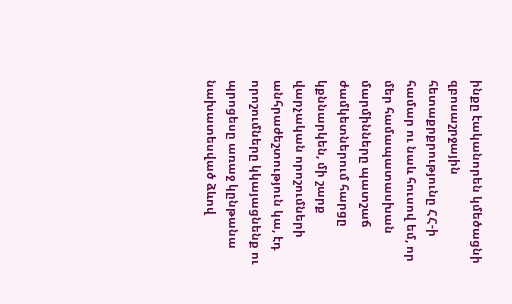ինքը էականորեն կմեծացնի զբոսաշրջային հետաքրքրությունը ՀՀ-ի համար ու նաև հուսով եմ, որ մեր համապատասխան մարմինները պատշաճ ժամկետներում հարցը կքննարկեն, մի շարք վարչական որոշումների անհրաժեշտություն կա, էդ որոշումները կկայացնենք ու պրոցեսը առաջ կընթանա նախատեսված ձևով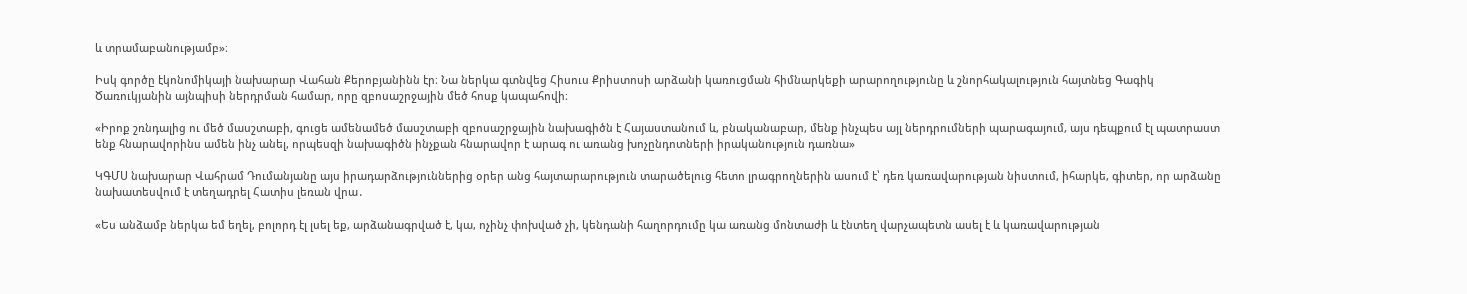և տրամաբանությամբ»։

Իսկ գործը էկոնոմիկայի նախարար Վահան Քերոբյանինն էր։ Նա ներկա գտնվեց Հիսուս Քրիստոսի արձանի կառուցման հիմնարկեքի արարողությունը և շնորհակալություն հայտնեց Գագիկ Ծառուկյանին այնպիսի ներդրման համար, որը զբոսաշրջային մեծ հոսք կապահովի։

«Իրոք շռնդալից ու մեծ մասշտաբի, գուցե ամենամեծ մասշտաբի զբոսաշրջային նախագիծն է Հայաստանում և, բնականաբար, մենք ինչպես այլ ներդրումների պարագայում, այս դեպքում էլ պատրաստ ենք հնարավորինս ամեն ինչ անել, որպեսզի նախագիծն ինչքան հնարավոր է արագ ու առանց խոչընդոտների իրականություն դառնա»

ԿԳՄՍ նախարար Վահրամ Դումանյանը այս իրադարձություններից օրեր անց հայտարարություն տարածելուց հետո լրագրողներին ասում է՝ դեռ կառավարության նիստում, իհարկե, գիտեր, որ արձանը նախատեսվում է տեղադրել Հատիս լեռան վրա․

«Ես անձամբ ներկա եմ եղել, բոլորդ էլ լսել եք, արձանագրված է, կա, ոչինչ փոխված չի, կենդանի հաղորդումը կա առանց մոնտաժի և էնտեղ վարչապետն ասել է և կառավարության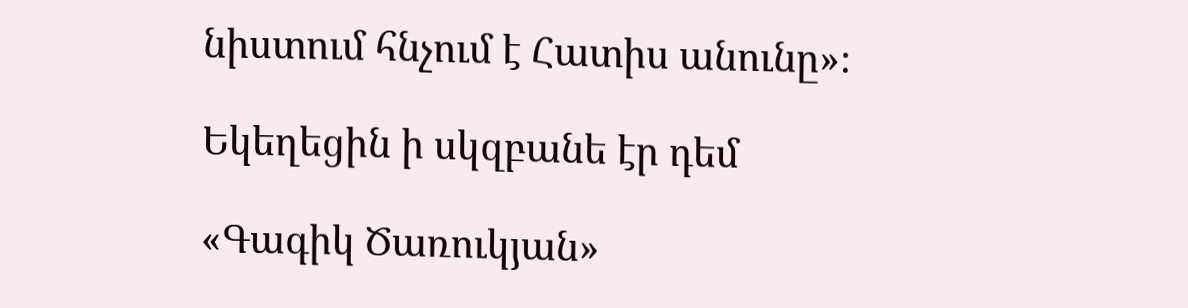նիստում հնչում է Հատիս անունը»։

Եկեղեցին ի սկզբանե էր դեմ

«Գագիկ Ծառուկյան»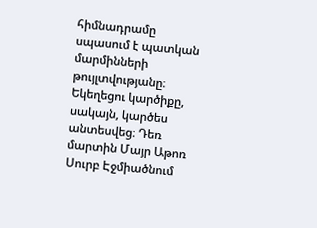հիմնադրամը սպասում է պատկան մարմինների թույլտվությանը։ Եկեղեցու կարծիքը, սակայն, կարծես անտեսվեց։ Դեռ մարտին Մայր Աթոռ Սուրբ Էջմիածնում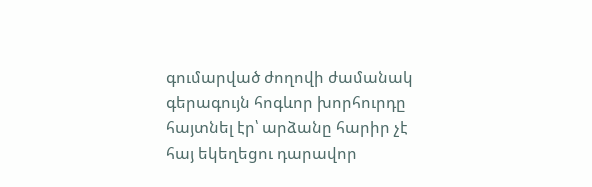գումարված ժողովի ժամանակ գերագույն հոգևոր խորհուրդը հայտնել էր՝ արձանը հարիր չէ հայ եկեղեցու դարավոր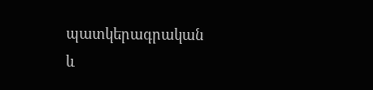պատկերագրական և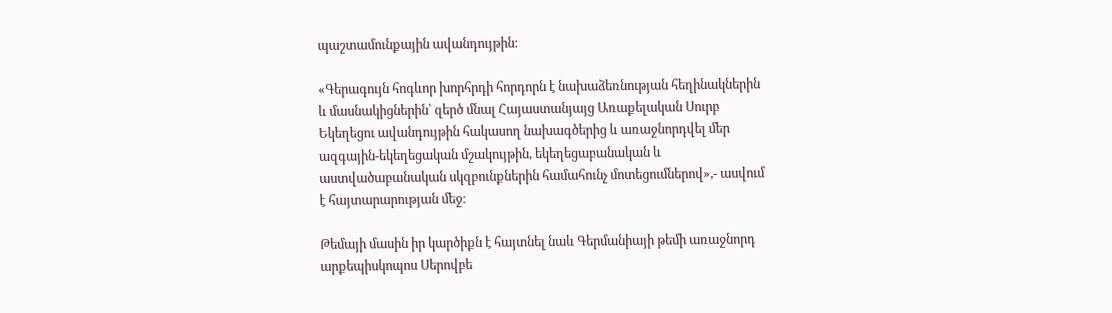պաշտամունքային ավանդույթին։

«Գերագույն հոգևոր խորհրդի հորդորն է նախաձեռնության հեղինակներին և մասնակիցներին՝ զերծ մնալ Հայաստանյայց Առաքելական Սուրբ Եկեղեցու ավանդույթին հակասող նախագծերից և առաջնորդվել մեր ազգային-եկեղեցական մշակույթին, եկեղեցաբանական և աստվածաբանական սկզբունքներին համահունչ մոտեցումներով»,- ասվում է հայտարարության մեջ։

Թեմայի մասին իր կարծիքն է հայտնել նաև Գերմանիայի թեմի առաջնորդ արքեպիսկոպոս Սերովբե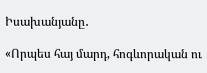Իսախանյանը․

«Որպես հայ մարդ, հոգևորական ու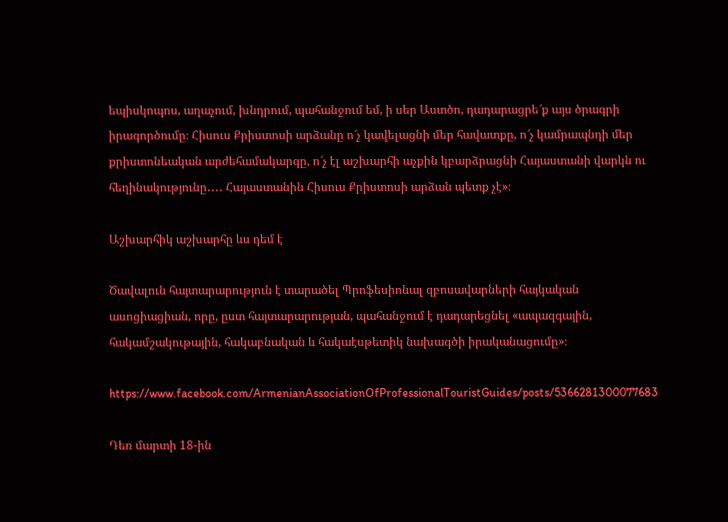եպիսկոպոս, աղաչում, խնդրում, պահանջում եմ, ի սեր Աստծո, դադարացրե՜ք այս ծրագրի իրագործումը։ Հիսուս Քրիստոսի արձանը ո՜չ կավելացնի մեր հավատքը, ո՜չ կամրապնդի մեր քրիստոնեական արժեհամակարգը, ո՜չ էլ աշխարհի աչքին կբարձրացնի Հայաստանի վարկն ու հեղինակությունը․․․․ Հայաստանին Հիսուս Քրիստոսի արձան պետք չէ»։

Աշխարհիկ աշխարհը ևս դեմ է

Ծավալուն հայտարարություն է տարածել Պրոֆեսիոնալ զբոսավարների հայկական ասոցիացիան, որը, ըստ հայտարարության, պահանջում է դադարեցնել «ապազգային, հակամշակութային, հակաբնական և հակաէսթետիկ նախագծի իրականացումը»։

https://www.facebook.com/ArmenianAssociationOfProfessionalTouristGuides/posts/5366281300077683

Դեռ մարտի 18-ին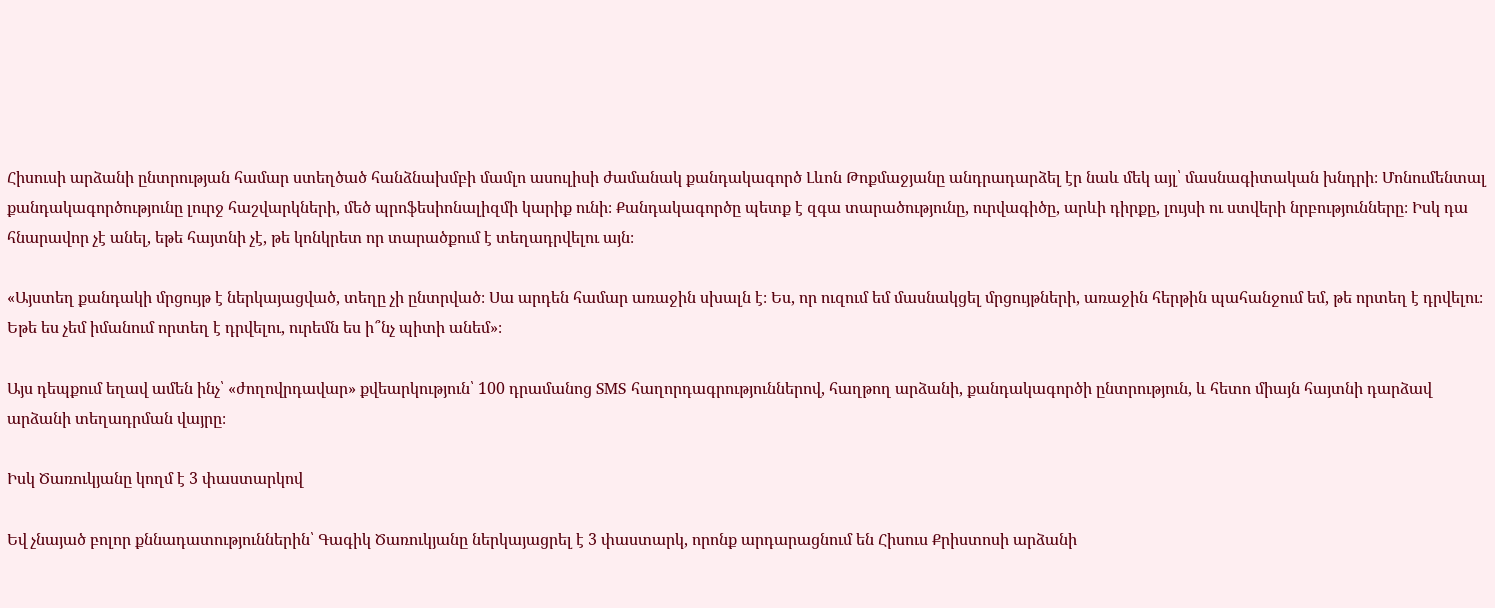Հիսուսի արձանի ընտրության համար ստեղծած հանձնախմբի մամլո ասուլիսի ժամանակ քանդակագործ Լևոն Թոքմաջյանը անդրադարձել էր նաև մեկ այլ՝ մասնագիտական խնդրի։ Մոնումենտալ քանդակագործությունը լուրջ հաշվարկների, մեծ պրոֆեսիոնալիզմի կարիք ունի։ Քանդակագործը պետք է զգա տարածությունը, ուրվագիծը, արևի դիրքը, լույսի ու ստվերի նրբությունները։ Իսկ դա հնարավոր չէ անել, եթե հայտնի չէ, թե կոնկրետ որ տարածքում է տեղադրվելու այն։

«Այստեղ քանդակի մրցույթ է ներկայացված, տեղը չի ընտրված։ Սա արդեն համար առաջին սխալն է։ Ես, որ ուզում եմ մասնակցել մրցույթների, առաջին հերթին պահանջում եմ, թե որտեղ է դրվելու։ Եթե ես չեմ իմանում որտեղ է դրվելու, ուրեմն ես ի՞նչ պիտի անեմ»։

Այս դեպքում եղավ ամեն ինչ՝ «ժողովրդավար» քվեարկություն՝ 100 դրամանոց SMS հաղորդագրություններով, հաղթող արձանի, քանդակագործի ընտրություն, և հետո միայն հայտնի դարձավ արձանի տեղադրման վայրը։

Իսկ Ծառուկյանը կողմ է 3 փաստարկով

Եվ չնայած բոլոր քննադատություններին՝ Գագիկ Ծառուկյանը ներկայացրել է 3 փաստարկ, որոնք արդարացնում են Հիսուս Քրիստոսի արձանի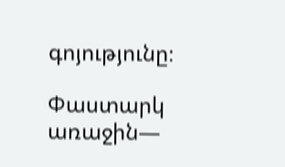գոյությունը։

Փաստարկ առաջին—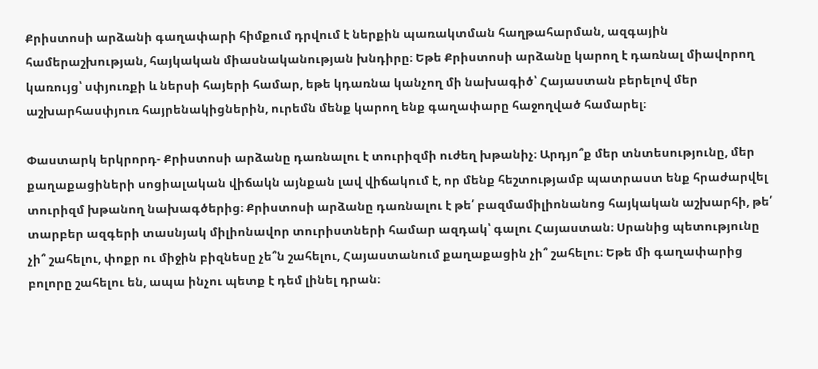Քրիստոսի արձանի գաղափարի հիմքում դրվում է ներքին պառակտման հաղթահարման, ազգային համերաշխության, հայկական միասնականության խնդիրը։ Եթե Քրիստոսի արձանը կարող է դառնալ միավորող կառույց՝ սփյուռքի և ներսի հայերի համար, եթե կդառնա կանչող մի նախագիծ՝ Հայաստան բերելով մեր աշխարհասփյուռ հայրենակիցներին, ուրեմն մենք կարող ենք գաղափարը հաջողված համարել։

Փաստարկ երկրորդ- Քրիստոսի արձանը դառնալու է տուրիզմի ուժեղ խթանիչ։ Արդյո՞ք մեր տնտեսությունը, մեր քաղաքացիների սոցիալական վիճակն այնքան լավ վիճակում է, որ մենք հեշտությամբ պատրաստ ենք հրաժարվել տուրիզմ խթանող նախագծերից։ Քրիստոսի արձանը դառնալու է թե՛ բազմամիլիոնանոց հայկական աշխարհի, թե՛ տարբեր ազգերի տասնյակ միլիոնավոր տուրիստների համար ազդակ՝ գալու Հայաստան։ Սրանից պետությունը չի՞ շահելու, փոքր ու միջին բիզնեսը չե՞ն շահելու, Հայաստանում քաղաքացին չի՞ շահելու։ Եթե մի գաղափարից բոլորը շահելու են, ապա ինչու պետք է դեմ լինել դրան։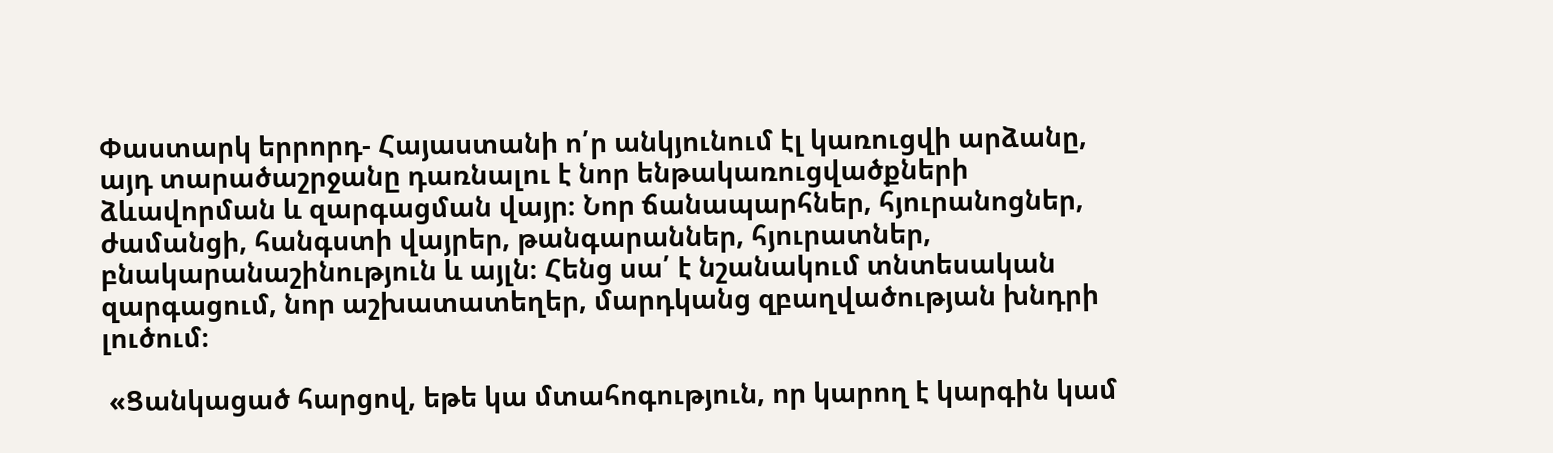Փաստարկ երրորդ- Հայաստանի ո՛ր անկյունում էլ կառուցվի արձանը, այդ տարածաշրջանը դառնալու է նոր ենթակառուցվածքների ձևավորման և զարգացման վայր։ Նոր ճանապարհներ, հյուրանոցներ, ժամանցի, հանգստի վայրեր, թանգարաններ, հյուրատներ, բնակարանաշինություն և այլն։ Հենց սա՛ է նշանակում տնտեսական զարգացում, նոր աշխատատեղեր, մարդկանց զբաղվածության խնդրի լուծում։

 «Ցանկացած հարցով, եթե կա մտահոգություն, որ կարող է կարգին կամ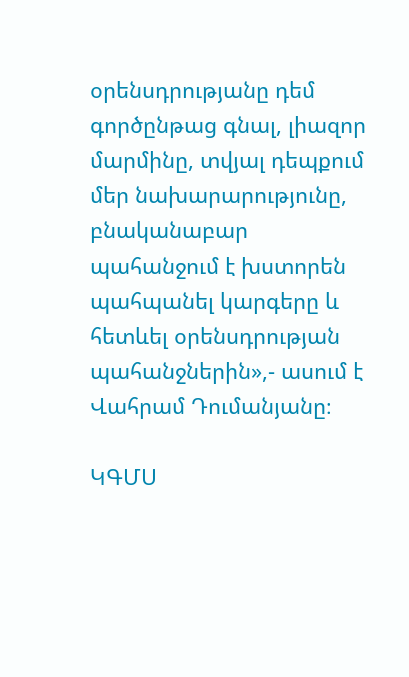օրենսդրությանը դեմ գործընթաց գնալ, լիազոր մարմինը, տվյալ դեպքում մեր նախարարությունը, բնականաբար պահանջում է խստորեն պահպանել կարգերը և հետևել օրենսդրության պահանջներին»,- ասում է Վահրամ Դումանյանը։

ԿԳՄՍ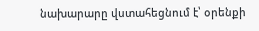նախարարը վստահեցնում է՝ օրենքի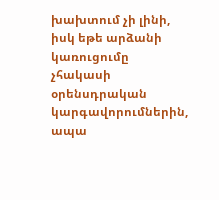խախտում չի լինի, իսկ եթե արձանի կառուցումը չհակասի օրենսդրական կարգավորումներին, ապա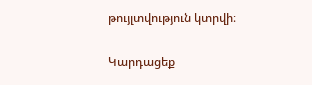թույլտվություն կտրվի։

Կարդացեք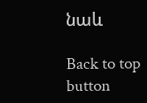նաև

Back to top button